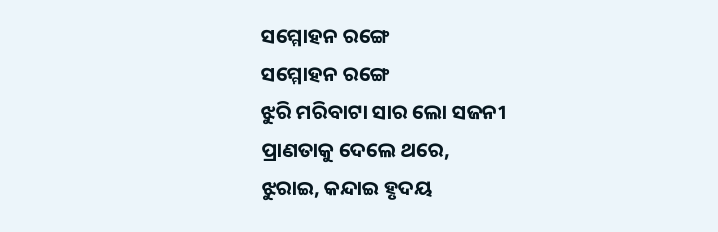ସମ୍ମୋହନ ରଙ୍ଗେ
ସମ୍ମୋହନ ରଙ୍ଗେ
ଝୁରି ମରିବାଟା ସାର ଲୋ ସଜନୀ
ପ୍ରାଣତାକୁ ଦେଲେ ଥରେ,
ଝୁରାଇ, କନ୍ଦାଇ ହୃଦୟ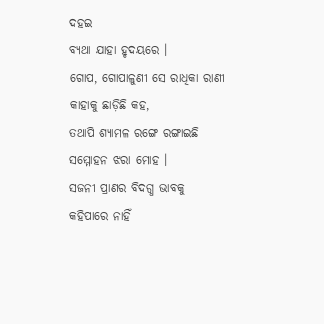ଦହଇ
ବ୍ୟଥା ଯାହା ହୃଦୟରେ ।
ଗୋପ, ଗୋପାଳୁଣୀ ସେ ରାଧିକା ରାଣୀ
କାହାକୁ ଛାଡ଼ିଛି କହ,
ତଥାପି ଶ୍ୟାମଳ ରଙ୍ଗେ ରଙ୍ଗାଇଛି
ସମ୍ମୋହନ ଝରା ମୋହ ।
ସଜନୀ ପ୍ରାଣର ବିଦଗ୍ଧ ଭାବକୁ
କହିପାରେ ନାହିଁ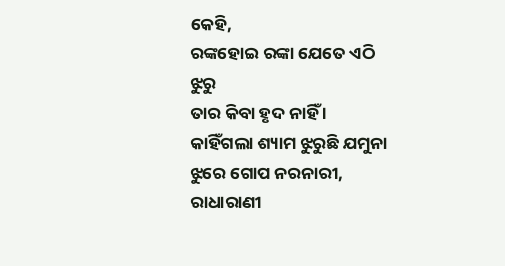କେହି,
ରଙ୍କହୋଇ ରଙ୍କା ଯେତେ ଏଠି ଝୁରୁ
ତାର କିବା ହୃଦ ନାହିଁ ।
କାହିଁଗଲା ଶ୍ୟାମ ଝୁରୁଛି ଯମୁନା
ଝୁରେ ଗୋପ ନରନାରୀ,
ରାଧାରାଣୀ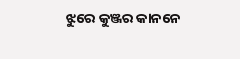ଝୁରେ କୁଞ୍ଜର କାନନେ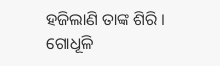ହଜିଲାଣି ତାଙ୍କ ଶିରି ।
ଗୋଧୂଳି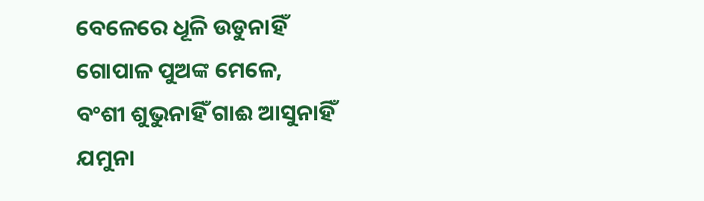ବେଳେରେ ଧୂଳି ଉଡୁନାହିଁ
ଗୋପାଳ ପୁଅଙ୍କ ମେଳେ,
ବଂଶୀ ଶୁଭୁନାହିଁ ଗାଈ ଆସୁନାହିଁ
ଯମୁନା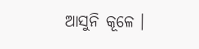ଆସୁନି କୂଳେ ।